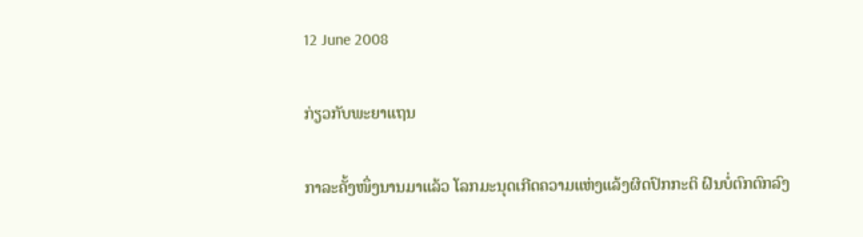12 June 2008

ກ່ຽວກັບພະຍາແຖນ

ກາລະຄັ້ງໜຶ່ງນານມາແລ້ວ ໂລກມະນຸດເກີດຄວາມແຫ່ງແລ້ງຜິດປົກກະຕິ ຝົນບໍ່ຕົກຕົກລົງ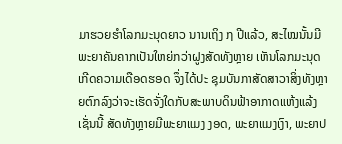ມາຮວຍຮຳໂລກມະນຸດຍາວ ນານເຖິງ ໗ ປີແລ້ວ, ສະໄໝນັ້ນມີພະຍາຄັນຄາກເປັນໃຫຍ່ກວ່າຝູງສັດທັງຫຼາຍ ເຫັນໂລກມະນຸດເກີດຄວາມເດືອດຮອດ ຈຶ່ງໄດ້ປະ ຊຸມບັນກາສັດສາວາສິ່ງທັງຫຼາຍຕົກລົງວ່າຈະເຮັດຈັ່ງໃດກັບສະພາບດິນຟ້າອາກາດແຫ້ງແລ້ງເຊັ່ນນີ້ ສັດທັງຫຼາຍມີພະຍາແມງ ງອດ, ພະຍາແມງເງົາ, ພະຍາປ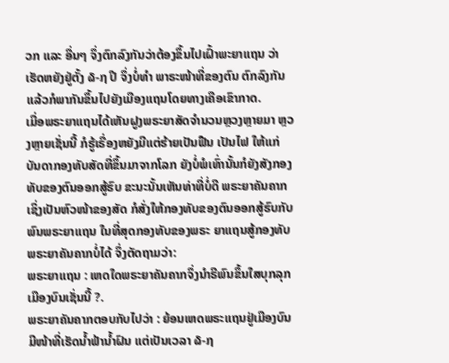ວກ ແລະ ອື່ນໆ ຈຶ່ງຕົກລົງກັນວ່າຕ້ອງຂຶ້ນໄປເຝົ້າພະຍາແຖນ ວ່າເຮັດຫຍັງຢູ່ຕັ້ງ ໖-໗ ປີ ຈຶ່ງບໍ່ທຳ ພາຣະໜ້າທີ່ຂອງຕົນ ຕົກລົງກັນແລ້ວກໍພາກັນຂຶ້ນໄປຍັງເມືອງແຖນໂດຍທາງເຄືອເຂົາກາດ.
ເມື່ອພຣະຍາແຖນໄດ້ເຫັນຝູງພຣະຍາສັດຈຳນວນຫຼວງຫຼາຍມາ ຫຼວງຫຼາຍເຊັ່ນນີ້ ກໍຮູ້ເຣື່ອງຫຍັງມີແຕ່ຮ້າຍເປັນຟືນ ເປັນໄຟ ໃຫ້ແກ່ບັນດາກອງທັບສັດທີ່ຂຶ້ນມາຈາກໂລກ ຍັງບໍ່ພໍເທົ່ານັ້ນກໍຍັງສັງກອງທັບຂອງຕົນອອກສູ້ຮົບ ຂະນະນັ້ນເຫັນທ່າທີ່ບໍ່ດີ ພຣະຍາຄັນຄາກເຊິ່ງເປັນຫົວໜ້າຂອງສັດ ກໍສັ່ງໃຫ້ກອງທັບຂອງຕົນອອກສູ້ຮົບກັບພົນພຣະຍາແຖນ ໃນທີ່ສຸດກອງທັບຂອງພຣະ ຍາແຖນສູ້ກອງທັບພຣະຍາຄັນຄາກບໍ່ໄດ້ ຈຶ່ງຕັດຖາມວ່າ:
ພຣະຍາແຖນ : ເຫດໃດພຣະຍາຄັນຄາກຈຶ່ງນຳຣີພົນຂຶ້ນໃສບຸກລຸກເມືອງບົນເຊັ່ນນີ້ ?.
ພຣະຍາຄັນຄາກຕອບກັບໄປວ່າ : ຍ້ອນເຫດພຣະແຖນຢູ່ເມືອງບົນ ມີໜ້າທີ່ເຮັດນໍ້າຟ້ານ້ຳຝົນ ແຕ່ເປັນເວລາ ໖-໗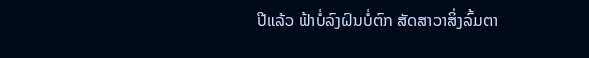ປີແລ້ວ ຟ້າບໍ່ລົງຝົນບໍ່ຕົກ ສັດສາວາສິ່ງລົ້ມຕາ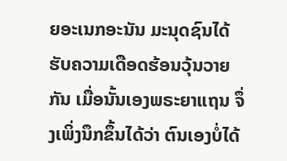ຍອະເນກອະນັນ ມະນຸດຊົນໄດ້ຮັບຄວາມເດືອດຮ້ອນວຸ້ນວາຍກັນ ເມື່ອນັ້ນເອງພຣະຍາແຖນ ຈຶ່ງເພິ່ງນຶກຂຶ້ນໄດ້ວ່າ ຕົນເອງບໍ່ໄດ້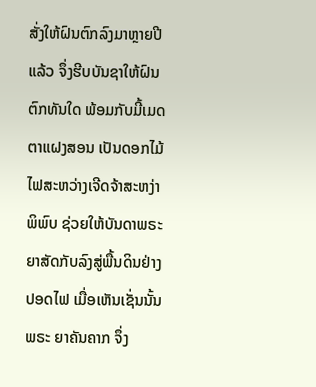ສັ່ງໃຫ້ຝົນຕົກລົງມາຫຼາຍປີແລ້ວ ຈຶ່ງຮີບບັນຊາໃຫ້ຝົນຕົກທັນໃດ ພ້ອມກັບມີ້ເມດຕາແຝງສອນ ເປັນດອກໄມ້ໄຟສະຫວ່າງເຈີດຈ້າສະຫງ່າພິພົບ ຊ່ວຍໃຫ້ບັນດາພຣະຍາສັດກັບລົງສູ່ພື້ນດິນຢ່າງປອດໄຟ ເມື່ອເຫັນເຊັ່ນນັ້ນ ພຣະ ຍາຄັນຄາກ ຈຶ່ງ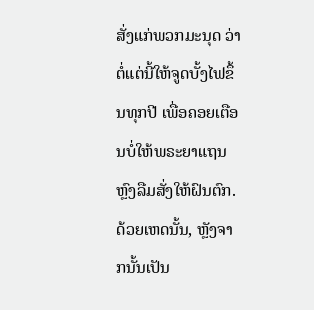ສັ່ງແກ່ພວກມະນຸດ ວ່າຕໍ່ແຕ່ນີ້ໃຫ້ຈູດບັ້ງໄຟຂຶ້ນທຸກປີ ເພື່ອຄອຍເຕືອນບໍ່ໃຫ້ພຣະຍາແຖນຫຼົງລືມສັ່ງໃຫ້ຝົນຕົກ.
ດ້ວຍເຫດນັ້ນ, ຫຼັງຈາກນັ້ນເປັນ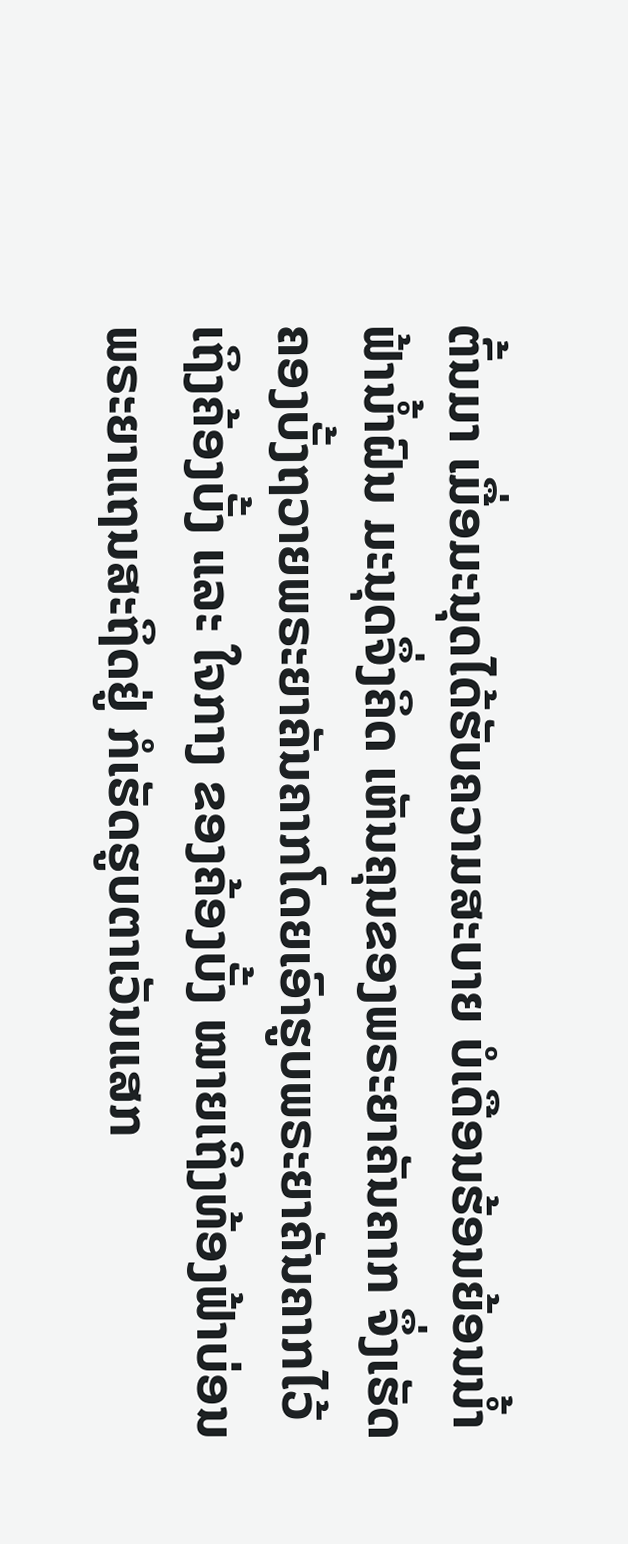ຕົ້ນມາ ເມື່ອມະນຸດໄດ້ຮັບຄວາມສະບາຍ ບໍເດືອນຮ້ອນຍ້ອນນ້ຳຟ້ານ້ຳຝົນ ມະນຸດຈຶ່ງຄິດ ເຫັນຄຸນຂອງພຣະຍາຄັນຄາກ ຈຶ່ງເຮັດຄອງບັ້ງຖວາຍພຣະຍາຄັນຄາກໂດຍເອົາຮູບພຣະຍາຄັນຄາກໄວ້ເຖິງຄ້ອງບັ້ງ ແລະ ໃຈກາງ ຂອງຄ້ອງບັ້ງ ໝາຍເຖິງທ້ອງຟ້າບ່ອນພຣະຍາແຖນສະຖິດຢູ່ ກໍເຮັດຮູບຕາເວັນແສກ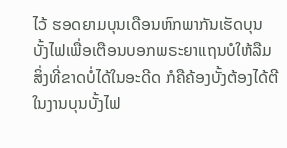ໄວ້ ຮອດຍາມບຸນເດືອນຫົກພາກັນເຮັດບຸນ ບັ້ງໄຟເພື່ອເຕືອນບອກພຣະຍາແຖນບໍໃຫ້ລືມ ສິ່ງທີ່ຂາດບໍ່ໄດ້ໃນອະດີດ ກໍຄືຄ້ອງບັ້ງຕ້ອງໄດ້ຕີໃນງານບຸນບັ້ງໄຟ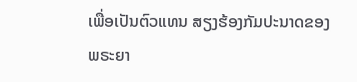ເພື່ອເປັນຕົວແທນ ສຽງຮ້ອງກັມປະນາດຂອງພຣະຍາ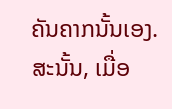ຄັນຄາກນັ້ນເອງ.
ສະນັ້ນ, ເມື່ອ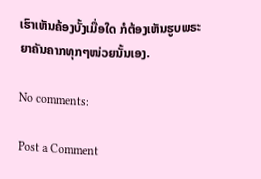ເຮົາເຫັນຄ້ອງບັ້ງເມື່ອໃດ ກໍຕ້ອງເຫັນຮູບພຣະຍາຄັນຄາກທຸກໆໜ່ວຍນັ້ນເອງ.

No comments:

Post a Comment